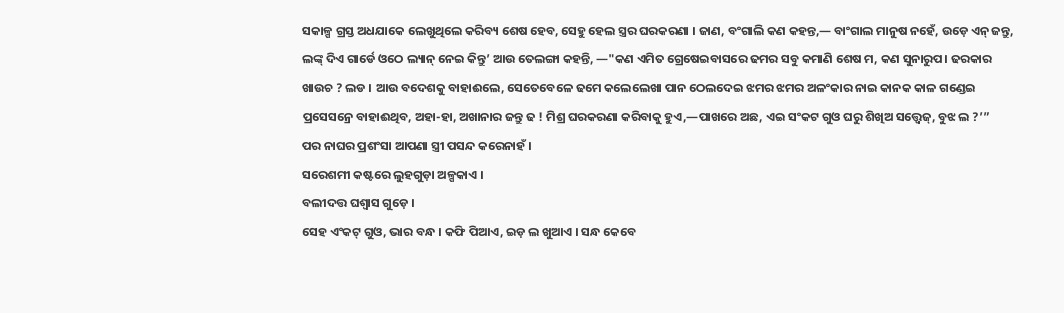ସକାଳ୍ପ ଗ୍ରସ୍ତ ଅଧଯାକେ ଲେଖୁଥିଲେ କରିବ୍ୟ ଶେଷ ହେବ, ସେହୁ ହେଲ ସ୍ତ୍ରର ଘରକରଣା । ଜାଣ, ବଂଗାଲି କଣ କହନ୍ତ,— ବାଂଗାଲ ମାନୁଷ ନହେଁ, ଉଡ଼େ ଏନ୍ ଜନ୍ତୁ, ଲଙ୍କ୍ ଦିଏ ଗାର୍ଡେ ଓଠେ ଲ୍ୟାନ୍ ନେଇ କିନ୍ତୁ’ ଆଉ ତେଲଙ୍ଗା କହନ୍ତି, —"କଣ ଏମିତ ଗ୍ରେଷେଇବାସରେ ଢମର ସବୁ କମାଣି ଶେଷ ମ, କଣ ସୁନାରୁପ। ଢରକାର ଖାଉଚ ? ଲଡ । ଆଉ ବଦେଶକୁ ବାହାଈଲେ, ସେତେବେଳେ ଢମେ କଲେଲେଖା ପାନ ଠେଲଦେଇ ଝମର ଝମର ଅଳଂକାର ନାଇ କାନକ କାଳ ଗଣ୍ଡେଇ ପ୍ରସେସନ୍ରେ ବାହାଈଥିବ, ଅହା-ହା, ଅଖାନାର ଜନ୍ତୁ ଢ ! ମିଶ୍ର ଘରକରଣା କରିବାକୁ ହୁଏ,—ପାଖରେ ଅଛ, ଏଇ ସଂକଟ ଗୁଓ ଘରୁ ଶିଖିଅ ସତ୍ତ୍ୱେଜ୍, ବୁଝ ଲ ?’”
ପର ନାଘର ପ୍ରଶଂସା ଆପଣା ସ୍ତ୍ରୀ ପସନ୍ଦ କରେନାହଁ ।
ସରେଶମୀ କଷ୍ଟରେ ଲୁହଗୁଡ଼ା ଅଳ୍ପକାଏ ।
ବଲୀଦତ୍ତ ଘଶ୍ବାସ ଗୁଡ଼େ ।
ସେହ ଏଂକଟ୍ ଗୁଓ, ଭାର ବନ୍ଧ । କଫି ପିଆଏ, ଇଡ଼ ଲ ଖୁଆଏ । ସନ୍ଧ କେବେ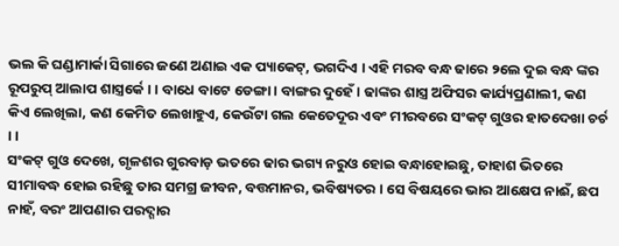ଭଲ କି ଘଣ୍ଡାମାର୍କା ସିଗାରେ ଜଣେ ଅଣାଇ ଏକ ପ୍ୟାକେଟ୍, ଭଗଦିଏ । ଏହି ମରବ ବନ୍ଧ ଢାରେ ୨ଲେ ଦୁଇ ବନ୍ଧ ଙ୍କର ରୂପରୁପ୍ ଆଲାପ ଶାସ୍ତ୍ରର୍କେ । । ବାଧେ ବାଟେ ଡେଙ୍ଗା। ବାଙ୍ଗର ଦୁହେଁ । ଢାଙ୍କର ଶାସ୍ତ୍ର ଅଫିସର କାର୍ଯ୍ୟପ୍ରଣାଲୀ, କଣ କିଏ ଲେଖିଲା, କଣ କେମିତ ଲେଖାହୁଏ, କେଉଁଟା ଗଲ କେତେଦୂର ଏବଂ ମୀରବରେ ସଂକଟ୍ ଗୁଓର ହାତଦେଖା ଚର୍ଚ । ।
ସଂକଟ୍ ଗୁଓ ଦେଖେ, ଗୃଳଶର ଗୁରବାଡ଼ ଭତରେ ଢାର ଭଗ୍ୟ ନରୁଓ ହୋଇ ବନ୍ଧାହୋଇଛୁ, ତାହାଶ ଭିତରେ ସୀମାବଦ୍ଧ ହୋଇ ରହିଛୁ ତାର ସମଗ୍ର ଜୀବନ, ବତ୍ତମାନର, ଭବିଷ୍ୟତର । ସେ ବିଷୟରେ ଭାର ଆକ୍ଷେପ ନାଈଁ, ଛପ ନାହଁ, ବରଂ ଆପଣାର ପରଦ୍ଗାର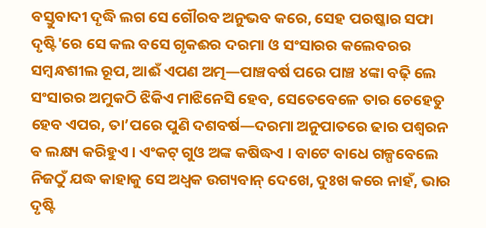ବସ୍ତୁବାଦୀ ଦୃଦ୍ଧି ଲଗ ସେ ଗୌରବ ଅନୁଭବ କରେ, ସେହ ପରଷ୍କାର ସଫା ଦୃଷ୍ଟି'ରେ ସେ କଲ ବସେ ଗୃକଈର ଦରମା ଓ ସଂସାରର କଲେବରର ସମ୍ବନ୍ଧଶୀଲ ରୂପ, ଆଈଁ ଏପଣ ଅତ୍ମ—ପାଞ୍ଚବର୍ଷ ପରେ ପାଞ୍ଚ ୪ଙ୍କା ବଢ଼ି ଲେ ସଂସାରର ଅମୁକଠି ଝିକିଏ ମାଝିନେସି ହେବ, ସେତେବେଳେ ତାର ଚେହେତୁ ହେବ ଏପର, ତା’ପରେ ପୁଣି ଦଶବର୍ଷ—ଦରମା ଅନୁପାତରେ ଢାର ପଶ୍ବରନ ଵ ଲକ୍ଷ୍ୟ କରିହୁଏ । ଏଂକଟ୍ ଗୁଓ ଅଙ୍କ କଷିଦ୍ଧଏ । ବାଟେ ବାଧେ ଗଳ୍ପବେଲେ ନିଜଠୁଁ ଯଦ୍ଧ କାହାକୁ ସେ ଅଧ୍ବକ ଉଗ୍ୟବାନ୍ ଦେଖେ, ଦୁଃଖ କରେ ନାହଁ, ଭାର ଦୃଷ୍ଟି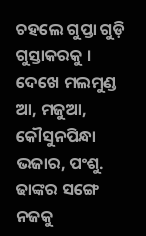ଚହଲେ ଗୁପ୍ତା ଗୁଡ଼ି ଗୁସ୍ତାକରକୁ । ଦେଖେ ମଲମୁଣ୍ଡ ଆ, ମଜୁଆ, କୌସୁନପିନ୍ଧା ଭଜାର, ପଂଶୁ. ଢାଙ୍କର ସଙ୍ଗେ ନଜକୁ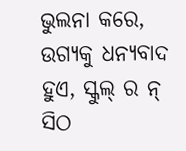ଭୁଲନା କରେ, ଉଗ୍ୟକୁ ଧନ୍ୟବାଦ ହୁଏ, ସ୍କୁଲ୍ ର ନ୍ ସିଠ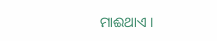ମାଈଥାଏ ।